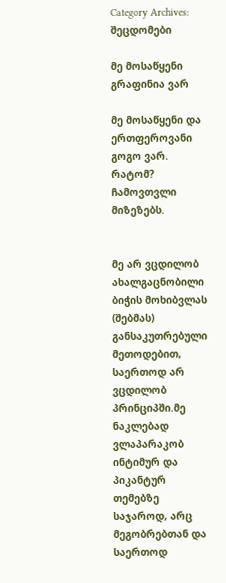Category Archives: შეცდომები

მე მოსაწყენი გრაფინია ვარ

მე მოსაწყენი და ერთფეროვანი გოგო ვარ.
რატომ? ჩამოვთვლი მიზეზებს.


მე არ ვცდილობ ახალგაცნობილი ბიჭის მოხიბვლას (შებმას) განსაკუთრებული მეთოდებით, საერთოდ არ ვცდილობ პრინციპში.მე ნაკლებად  ვლაპარაკობ ინტიმურ და პიკანტურ თემებზე საჯაროდ, არც მეგობრებთან და საერთოდ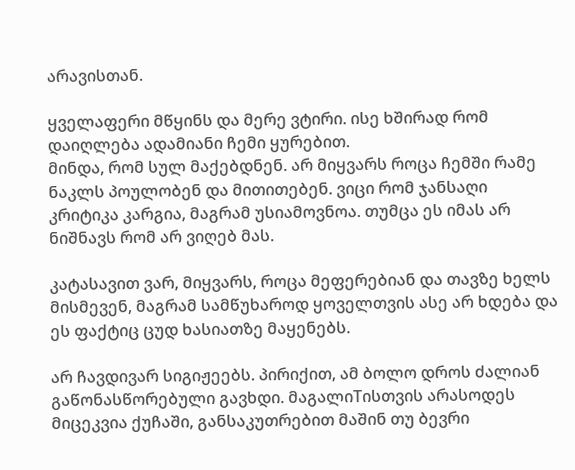არავისთან.

ყველაფერი მწყინს და მერე ვტირი. ისე ხშირად რომ დაიღლება ადამიანი ჩემი ყურებით.
მინდა, რომ სულ მაქებდნენ. არ მიყვარს როცა ჩემში რამე ნაკლს პოულობენ და მითითებენ. ვიცი რომ ჯანსაღი კრიტიკა კარგია, მაგრამ უსიამოვნოა. თუმცა ეს იმას არ ნიშნავს რომ არ ვიღებ მას.

კატასავით ვარ, მიყვარს, როცა მეფერებიან და თავზე ხელს მისმევენ, მაგრამ სამწუხაროდ ყოველთვის ასე არ ხდება და ეს ფაქტიც ცუდ ხასიათზე მაყენებს.

არ ჩავდივარ სიგიჟეებს. პირიქით, ამ ბოლო დროს ძალიან გაწონასწორებული გავხდი. მაგალიTისთვის არასოდეს მიცეკვია ქუჩაში, განსაკუთრებით მაშინ თუ ბევრი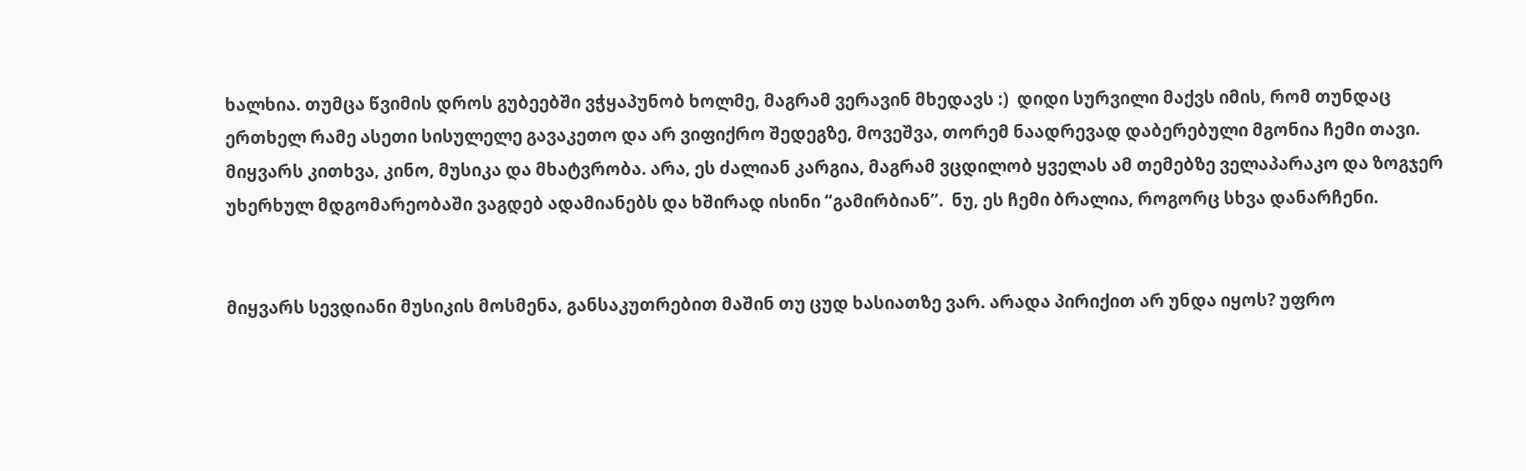ხალხია. თუმცა წვიმის დროს გუბეებში ვჭყაპუნობ ხოლმე, მაგრამ ვერავინ მხედავს :)  დიდი სურვილი მაქვს იმის, რომ თუნდაც ერთხელ რამე ასეთი სისულელე გავაკეთო და არ ვიფიქრო შედეგზე, მოვეშვა, თორემ ნაადრევად დაბერებული მგონია ჩემი თავი.
მიყვარს კითხვა, კინო, მუსიკა და მხატვრობა. არა, ეს ძალიან კარგია, მაგრამ ვცდილობ ყველას ამ თემებზე ველაპარაკო და ზოგჯერ უხერხულ მდგომარეობაში ვაგდებ ადამიანებს და ხშირად ისინი “გამირბიან”.  ნუ, ეს ჩემი ბრალია, როგორც სხვა დანარჩენი.


მიყვარს სევდიანი მუსიკის მოსმენა, განსაკუთრებით მაშინ თუ ცუდ ხასიათზე ვარ. არადა პირიქით არ უნდა იყოს? უფრო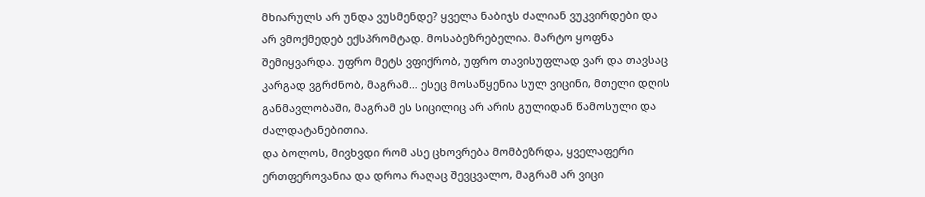მხიარულს არ უნდა ვუსმენდე? ყველა ნაბიჯს ძალიან ვუკვირდები და არ ვმოქმედებ ექსპრომტად. მოსაბეზრებელია. მარტო ყოფნა შემიყვარდა. უფრო მეტს ვფიქრობ, უფრო თავისუფლად ვარ და თავსაც კარგად ვგრძნობ, მაგრამ… ესეც მოსაწყენია სულ ვიცინი, მთელი დღის განმავლობაში, მაგრამ ეს სიცილიც არ არის გულიდან წამოსული და ძალდატანებითია.
და ბოლოს, მივხვდი რომ ასე ცხოვრება მომბეზრდა, ყველაფერი ერთფეროვანია და დროა რაღაც შევცვალო, მაგრამ არ ვიცი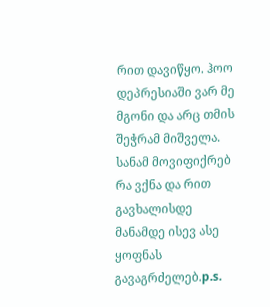რით დავიწყო. ჰოო დეპრესიაში ვარ მე მგონი და არც თმის შეჭრამ მიშველა. სანამ მოვიფიქრებ რა ვქნა და რით გავხალისდე მანამდე ისევ ასე ყოფნას გავაგრძელებ.p.s.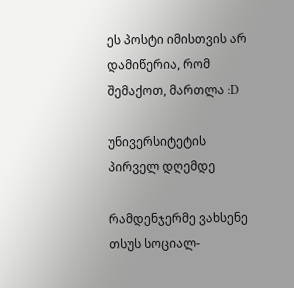ეს პოსტი იმისთვის არ დამიწერია, რომ შემაქოთ, მართლა :D

უნივერსიტეტის პირველ დღემდე

რამდენჯერმე ვახსენე თსუს სოციალ-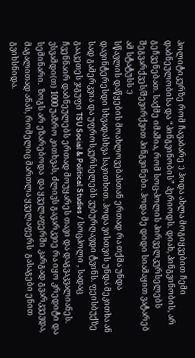პოლიტიკურზე რომ ჩავაბარე :) ჰოდა ახლა მოგიყვებით ჩემი დაბნეულობისა და “პინგვინობის” პერიოდს. დიახ, პინგვინობის, არ გეჩვენებათ. საქმე იმაშია, რომ სოც-პოლის პირველკურსელებს შეგვარქვეს/შევირქვით პინგვინები. ჰოდა მე დიდი სიამაყით ვატარებ ამ სტატუსს :)
სწავლის დაწყების მოახლოვებასთან ერთად რა თქმა უნდა დავინტერესდი სხვადასხვა საკითხით. ჰოდა ვისთვის უნდა მეკითხა ან სად გამერკვია და უფროსკურსელებს ვუბურღავდი ტვინს. ფეისბუქზე გააკეთეს ჯგუფი TSU Social & Political Studies / სოცპოლი , სადაც ჩვენნაირ დაბნეულებს ერთად მოუყარეს თავი და დაგვაკვალიანეს.  ვსვამდი(თ) 1000 უაზრო კითხვას, ძლივს გავარკვიე რა იყო კრედიტი და სემინარი.  ზოგს არ ეზარებოდა  და ყველაფერში კარგად გვარკვევდა, მაგალითად ანას, რომელიც მართლა ყველაფერს  გასაგები ენით გვიხსნიდა.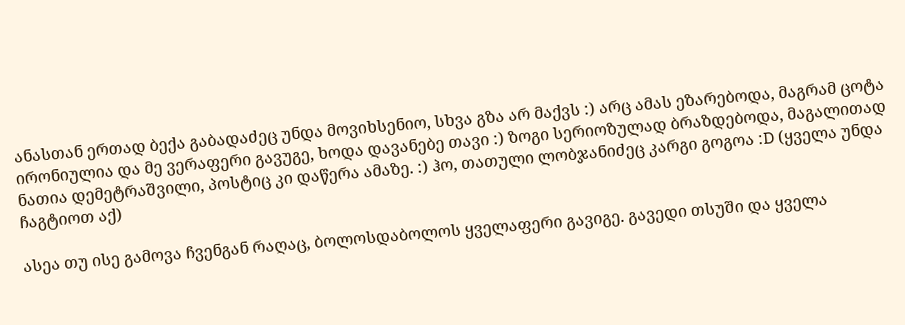ანასთან ერთად ბექა გაბადაძეც უნდა მოვიხსენიო, სხვა გზა არ მაქვს :) არც ამას ეზარებოდა, მაგრამ ცოტა ირონიულია და მე ვერაფერი გავუგე, ხოდა დავანებე თავი :) ზოგი სერიოზულად ბრაზდებოდა, მაგალითად ნათია დემეტრაშვილი, პოსტიც კი დაწერა ამაზე. :) ჰო, თათული ლობჯანიძეც კარგი გოგოა :D (ყველა უნდა ჩაგტიოთ აქ)

ასეა თუ ისე გამოვა ჩვენგან რაღაც, ბოლოსდაბოლოს ყველაფერი გავიგე. გავედი თსუში და ყველა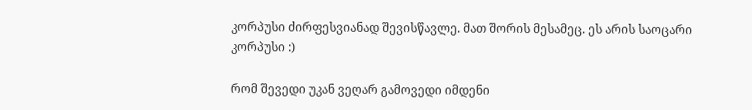კორპუსი ძირფესვიანად შევისწავლე. მათ შორის მესამეც. ეს არის საოცარი კორპუსი :)

რომ შევედი უკან ვეღარ გამოვედი იმდენი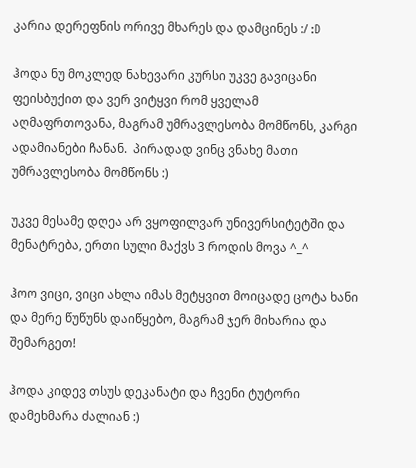კარია დერეფნის ორივე მხარეს და დამცინეს :/ :D

ჰოდა ნუ მოკლედ ნახევარი კურსი უკვე გავიცანი ფეისბუქით და ვერ ვიტყვი რომ ყველამ აღმაფრთოვანა, მაგრამ უმრავლესობა მომწონს, კარგი ადამიანები ჩანან.  პირადად ვინც ვნახე მათი უმრავლესობა მომწონს :)

უკვე მესამე დღეა არ ვყოფილვარ უნივერსიტეტში და მენატრება, ერთი სული მაქვს 3 როდის მოვა ^_^

ჰოო ვიცი, ვიცი ახლა იმას მეტყვით მოიცადე ცოტა ხანი და მერე წუწუნს დაიწყებო, მაგრამ ჯერ მიხარია და შემარგეთ!

ჰოდა კიდევ თსუს დეკანატი და ჩვენი ტუტორი დამეხმარა ძალიან :)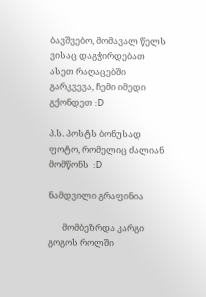ბავშვებო, მომავალ წელს ვისაც დაგჭირდებათ ასეთ რაღაცებში გარკვევა, ჩემი იმედი გქონდეთ :D

პ.ს. პოსტს ბონუსად ფოტო, რომელიც ძალიან მომწონს  :D

ნამდვილი გრაფინია

       მომბეზრდა კარგი გოგოს როლში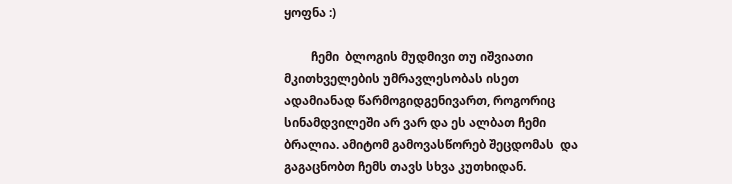ყოფნა :)

         ჩემი  ბლოგის მუდმივი თუ იშვიათი მკითხველების უმრავლესობას ისეთ ადამიანად წარმოგიდგენივართ, როგორიც სინამდვილეში არ ვარ და ეს ალბათ ჩემი ბრალია. ამიტომ გამოვასწორებ შეცდომას  და გაგაცნობთ ჩემს თავს სხვა კუთხიდან.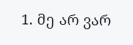1. მე არ ვარ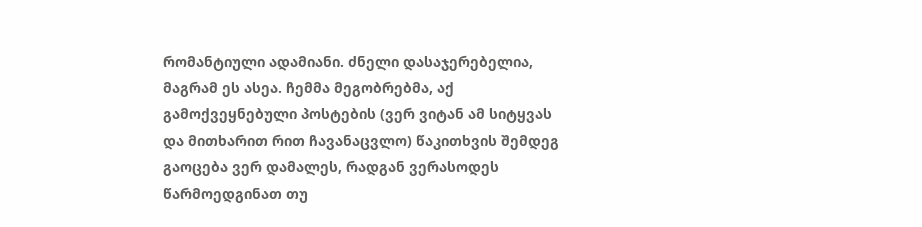რომანტიული ადამიანი. ძნელი დასაჯერებელია, მაგრამ ეს ასეა. ჩემმა მეგობრებმა, აქ  გამოქვეყნებული პოსტების (ვერ ვიტან ამ სიტყვას და მითხარით რით ჩავანაცვლო) წაკითხვის შემდეგ გაოცება ვერ დამალეს, რადგან ვერასოდეს წარმოედგინათ თუ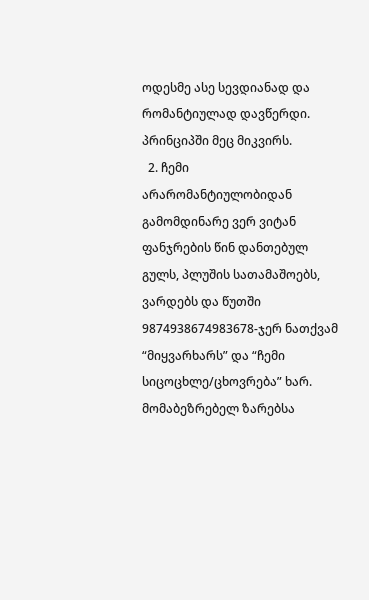ოდესმე ასე სევდიანად და რომანტიულად დავწერდი. პრინციპში მეც მიკვირს.
  2. ჩემი არარომანტიულობიდან გამომდინარე ვერ ვიტან ფანჯრების წინ დანთებულ გულს, პლუშის სათამაშოებს, ვარდებს და წუთში 9874938674983678-ჯერ ნათქვამ “მიყვარხარს” და “ჩემი სიცოცხლე/ცხოვრება” ხარ. მომაბეზრებელ ზარებსა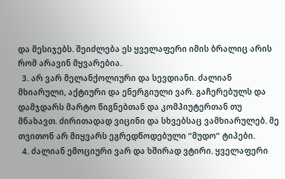და მესიჯებს. შეიძლება ეს ყველაფერი იმის ბრალიც არის რომ არავინ მყვარებია.
  3. არ ვარ მელანქოლიური და სევდიანი. ძალიან მხიარული, აქტიური და ენერგიული ვარ. გაჩერებულს და დამჯდარს მარტო წიგნებთან და კომპიუტერთან თუ მნახავთ. ძირითადად ვიცინი და სხვებსაც ვამხიარულებ. მე თვითონ არ მიყვარს ეგრედწოდებული “მუდო” ტიპები.
  4. ძალიან ემოციური ვარ და ხშირად ვტირი. ყველაფერი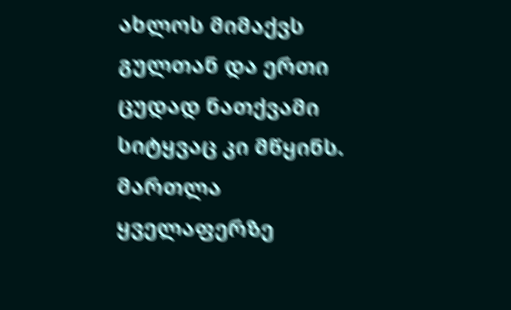ახლოს მიმაქვს გულთან და ერთი ცუდად ნათქვამი სიტყვაც კი მწყინს. მართლა ყველაფერზე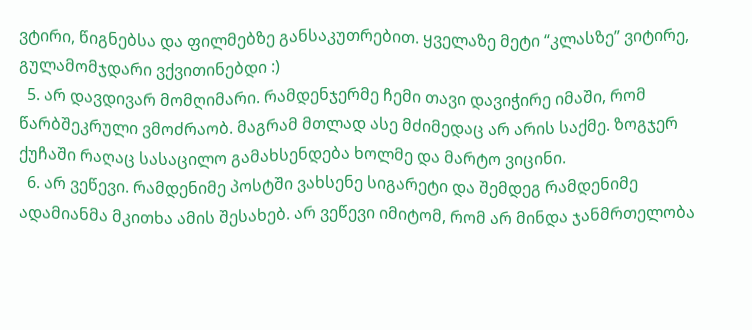ვტირი, წიგნებსა და ფილმებზე განსაკუთრებით. ყველაზე მეტი “კლასზე” ვიტირე, გულამომჯდარი ვქვითინებდი :)
  5. არ დავდივარ მომღიმარი. რამდენჯერმე ჩემი თავი დავიჭირე იმაში, რომ წარბშეკრული ვმოძრაობ. მაგრამ მთლად ასე მძიმედაც არ არის საქმე. ზოგჯერ ქუჩაში რაღაც სასაცილო გამახსენდება ხოლმე და მარტო ვიცინი.
  6. არ ვეწევი. რამდენიმე პოსტში ვახსენე სიგარეტი და შემდეგ რამდენიმე ადამიანმა მკითხა ამის შესახებ. არ ვეწევი იმიტომ, რომ არ მინდა ჯანმრთელობა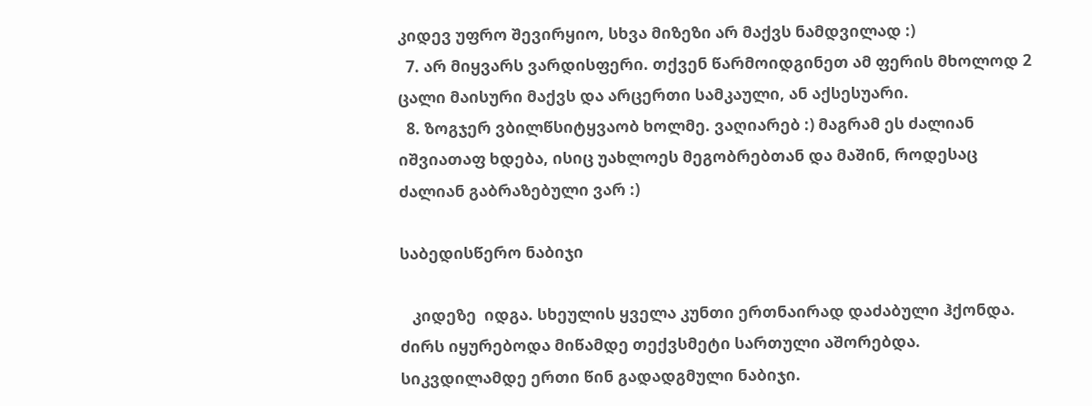კიდევ უფრო შევირყიო, სხვა მიზეზი არ მაქვს ნამდვილად :)
  7. არ მიყვარს ვარდისფერი. თქვენ წარმოიდგინეთ ამ ფერის მხოლოდ 2 ცალი მაისური მაქვს და არცერთი სამკაული, ან აქსესუარი.
  8. ზოგჯერ ვბილწსიტყვაობ ხოლმე. ვაღიარებ :) მაგრამ ეს ძალიან იშვიათაფ ხდება, ისიც უახლოეს მეგობრებთან და მაშინ, როდესაც ძალიან გაბრაზებული ვარ :)

საბედისწერო ნაბიჯი

   კიდეზე  იდგა. სხეულის ყველა კუნთი ერთნაირად დაძაბული ჰქონდა. ძირს იყურებოდა მიწამდე თექვსმეტი სართული აშორებდა. სიკვდილამდე ერთი წინ გადადგმული ნაბიჯი.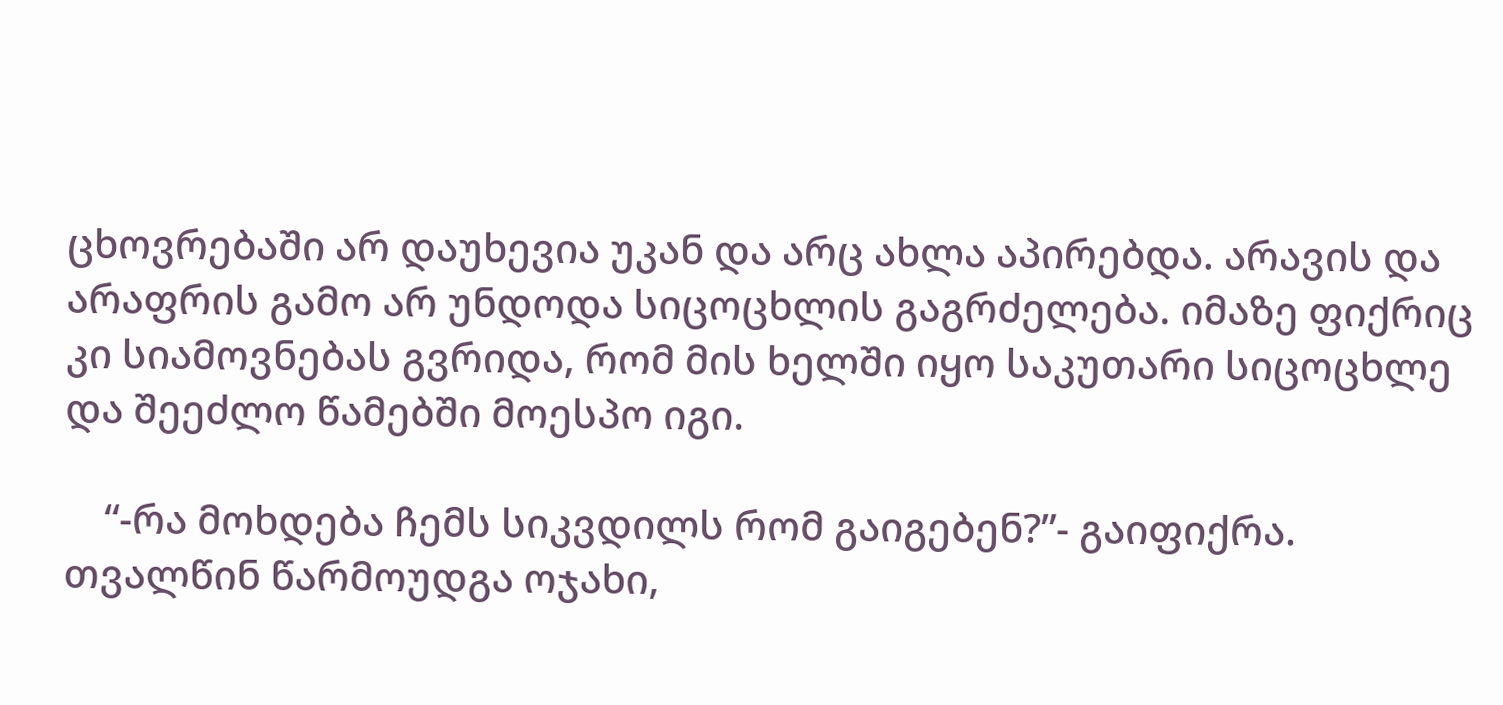ცხოვრებაში არ დაუხევია უკან და არც ახლა აპირებდა. არავის და არაფრის გამო არ უნდოდა სიცოცხლის გაგრძელება. იმაზე ფიქრიც კი სიამოვნებას გვრიდა, რომ მის ხელში იყო საკუთარი სიცოცხლე და შეეძლო წამებში მოესპო იგი.

    “-რა მოხდება ჩემს სიკვდილს რომ გაიგებენ?”- გაიფიქრა. თვალწინ წარმოუდგა ოჯახი,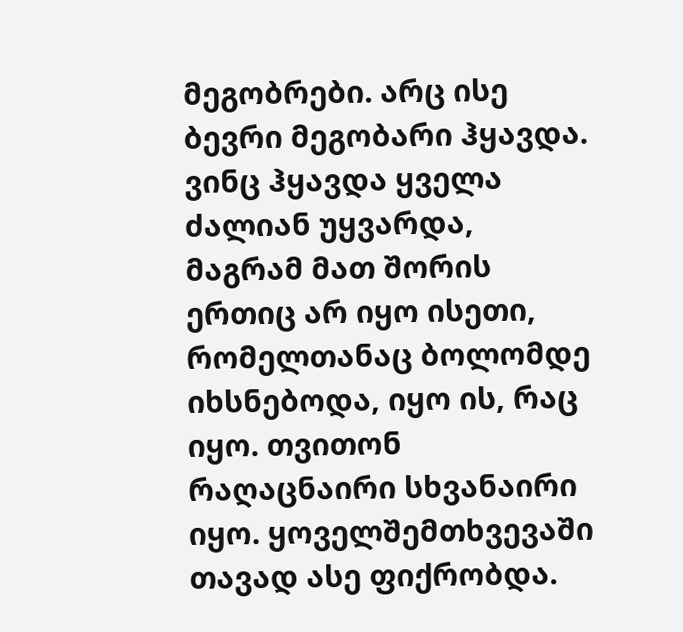მეგობრები. არც ისე ბევრი მეგობარი ჰყავდა. ვინც ჰყავდა ყველა ძალიან უყვარდა, მაგრამ მათ შორის ერთიც არ იყო ისეთი, რომელთანაც ბოლომდე იხსნებოდა, იყო ის, რაც იყო. თვითონ რაღაცნაირი სხვანაირი იყო. ყოველშემთხვევაში თავად ასე ფიქრობდა.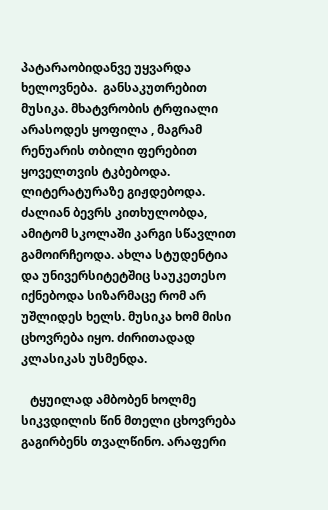პატარაობიდანვე უყვარდა ხელოვნება.  განსაკუთრებით მუსიკა. მხატვრობის ტრფიალი არასოდეს ყოფილა , მაგრამ რენუარის თბილი ფერებით ყოველთვის ტკბებოდა. ლიტერატურაზე გიჟდებოდა. ძალიან ბევრს კითხულობდა, ამიტომ სკოლაში კარგი სწავლით გამოირჩეოდა. ახლა სტუდენტია და უნივერსიტეტშიც საუკეთესო იქნებოდა სიზარმაცე რომ არ უშლიდეს ხელს. მუსიკა ხომ მისი ცხოვრება იყო. ძირითადად კლასიკას უსმენდა.

   ტყუილად ამბობენ ხოლმე სიკვდილის წინ მთელი ცხოვრება გაგირბენს თვალწინო. არაფერი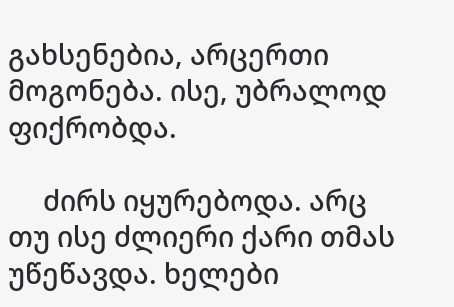გახსენებია, არცერთი მოგონება. ისე, უბრალოდ ფიქრობდა.

     ძირს იყურებოდა. არც თუ ისე ძლიერი ქარი თმას უწეწავდა. ხელები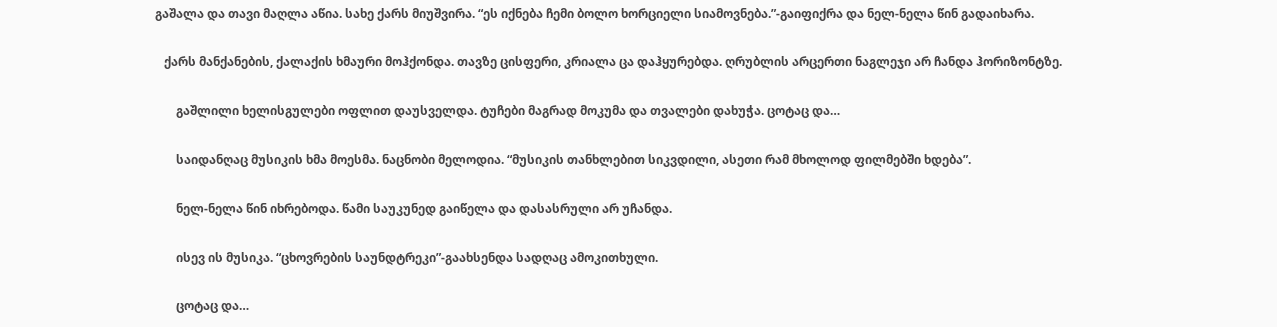გაშალა და თავი მაღლა აწია. სახე ქარს მიუშვირა. “ეს იქნება ჩემი ბოლო ხორციელი სიამოვნება.”-გაიფიქრა და ნელ-ნელა წინ გადაიხარა.

   ქარს მანქანების, ქალაქის ხმაური მოჰქონდა. თავზე ცისფერი, კრიალა ცა დაჰყურებდა. ღრუბლის არცერთი ნაგლეჯი არ ჩანდა ჰორიზონტზე.

       გაშლილი ხელისგულები ოფლით დაუსველდა. ტუჩები მაგრად მოკუმა და თვალები დახუჭა. ცოტაც და…

       საიდანღაც მუსიკის ხმა მოესმა. ნაცნობი მელოდია. “მუსიკის თანხლებით სიკვდილი, ასეთი რამ მხოლოდ ფილმებში ხდება”.

       ნელ-ნელა წინ იხრებოდა. წამი საუკუნედ გაიწელა და დასასრული არ უჩანდა.

       ისევ ის მუსიკა. “ცხოვრების საუნდტრეკი”-გაახსენდა სადღაც ამოკითხული.

       ცოტაც და…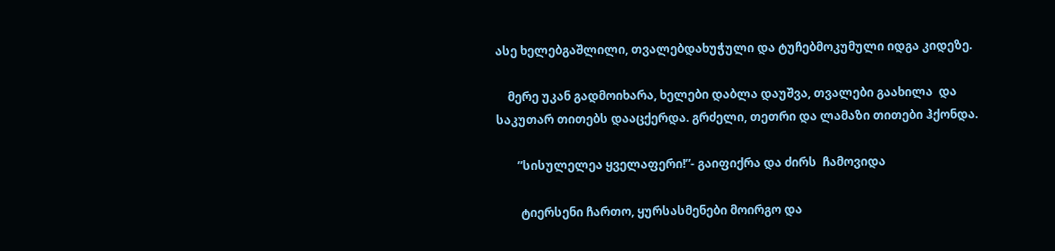ასე ხელებგაშლილი, თვალებდახუჭული და ტუჩებმოკუმული იდგა კიდეზე.

    მერე უკან გადმოიხარა, ხელები დაბლა დაუშვა, თვალები გაახილა  და საკუთარ თითებს დააცქერდა. გრძელი, თეთრი და ლამაზი თითები ჰქონდა.

       ”სისულელეა ყველაფერი!”- გაიფიქრა და ძირს  ჩამოვიდა

        ტიერსენი ჩართო, ყურსასმენები მოირგო და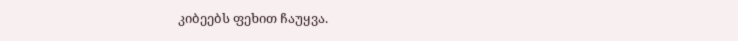კიბეებს ფეხით ჩაუყვა.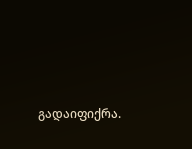გადაიფიქრა.